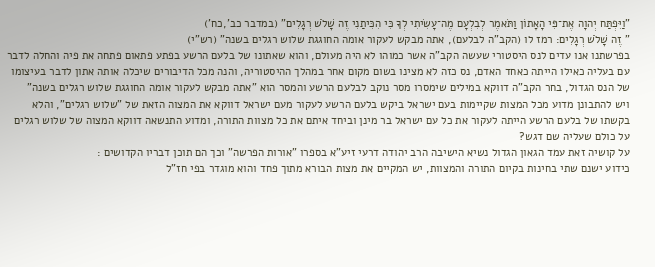"וַיִּפְתַּח יְהוָה אֶת־פִּי הָאָתוֹן וַתֹּאמֶר לְבִלְעָם מֶה־עָשִׂיתִי לְךָ כִּי הִכִּיתַנִי זֶה שָׁלֹשׁ רְגָלִים" (במדבר כב',כח')
" זֶה שָׁלֹשׁ רְגָלִים: רמז לו (הקב"ה לבלעם), אתה מבקש לעקור אומה החוגגת שלוש רגלים בשנה" (רש"י)
בפרשתנו אנו עדים לנס היסטורי שעשה הקב"ה אשר כמוהו לא היה מעולם, והוא שאתונו של בלעם הרשע בפתע פתאום פתחה את פיה והחלה לדבר עם בעליה כאילו הייתה כאחד האדם, נס כזה לא מצינו בשום מקום אחר במהלך ההיסטוריה, והנה מכל הדיבורים שיכלה אותה אתון לדבר בעיצומו של הנס הגדול, בחר הקב"ה דווקא במילים שימסרו מסר נוקב לבלעם הרשע והמסר הוא "אתה מבקש לעקור אומה החוגגת שלוש רגלים בשנה"
ויש להתבונן מדוע מכל המצות שקיימות בעם ישראל ביקש בלעם הרשע לעקור מעם ישראל דווקא את המצוה הזאת של "שלוש רגלים", והלא בקשתו של בלעם הרשע הייתה לעקור את כל עם ישראל בר מינן וביחד איתם את כל מצוות התורה, ומדוע התנשאה דווקא המצוה של שלוש רגלים על כולם שעליה שם דגש?
על קושיה זאת עמד הגאון הגדול נשיא הישיבה הרב יהודה דרעי זיע"א בספרו "אורות הפרשה" וכך הם תוכן דבריו הקדושים :
כידוע ישנם שתי בחינות בקיום התורה והמצוות, יש המקיים את מצות הבורא מתוך פחד והוא מוגדר בפי חז"ל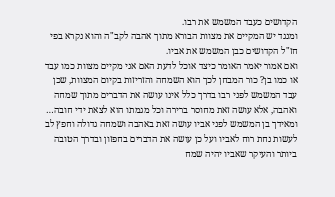הקדושים כעבד המשמש את רבו.
ומנגד יש המקיים את מצוות הבורא מתוך אהבה לקב"ה והוא נקרא בפי חז"ל הקדושים כבן המשמש את אביו.
ואם אמור יאמר האומר כיצד אוכל לדעת האם אני מקיים מצוות כמו עבד או כמו בן? כור המבחן לכך הוא השמחה והזריזות בקיום המצוות, שכן עבד המשמש לפני רבו בדרך כלל אינו עושה את הדברים מתוך שמחה ואהבה, אלא עושה זאת מחוסר ברירה וכל מגמתו הוא לצאת ידי חובה…
ומאידך בן המשמש לפני אביו עושה זאת באהבה ושמחה גדולה וחפץ לב לעשות נחת רוח לאביו ועל כן עושה את הדברים בחפזון ובדרך הטובה ביותר והעיקר שאביו יהיה שמח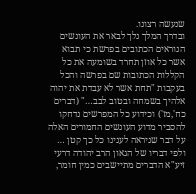שנעשה רצונו.
ובדרך המלך נלך לבאר את העונשים הנוראים הכתובים בפרשת כי תבוא אשר כל אוזן תחרד בשומעה את כל הקללות הכתובות שם בפרשה והכל בעקבות "תחת אשר לא עבדת את יהוה אלהיך בשמחה ובטוב לבב…" (דברים כח',מז') וכידוע כל המפרשים נדחקו להסביר מדוע העונשים החמורים האלה על דבר שניראה לענינו כל כך קטן …
ולפי דבריו של הגאון הרב יהודה דרעי זיע"א הדברים מתיישבים כמין חומר,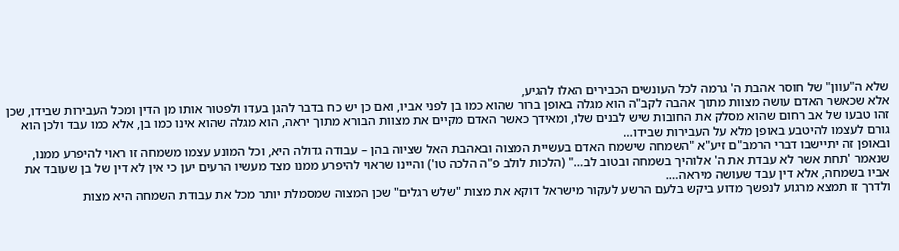שלא ה"עוון" של חוסר אהבת ה' גרמה לכל העונשים הכבירים האלו להגיע,
אלא שכאשר האדם עושה מצוות מתוך אהבה לקב"ה הוא מגלה באופן ברור שהוא כמו בן לפני אביו, ואם כן יש כח בדבר להגן בעדו ולפטור אותו מן הדין ומכל העבירות שבידו, שכן זהו טבעו של אב רחום שהוא מסלק את החובות שיש לבנים שלו, ומאידך כאשר האדם מקיים את מצוות הבורא מתוך יראה, הוא מגלה שהוא אינו כמו בן, אלא כמו עבד ולכן הוא גורם לעצמו להיטבע באופן מלא על העבירות שבידו…
ובאופן זה יתיישבו דברי הרמב"ם זיע"א "השמחה שישמח האדם בעשיית המצוה ובאהבת האל שציוה בהן – עבודה גדולה היא, וכל המונע עצמו משמחה זו ראוי להיפרע ממנו, שנאמר 'תחת אשר לא עבדת את ה' אלוהיך בשמחה ובטוב לב…" (הלכות לולב פ"ה הלכה טו') והיינו שראוי להיפרע ממנו מצד מעשיו הרעים יען כי אין לא דין של בן שעובד את אביו בשמחה, אלא דין עבד שעושה מיראה….
ולדרך זו תמצא מרגוע לנפשך מדוע ביקש בלעם הרשע לעקור מישראל דוקא את מצות "שלש רגלים" שכן המצוה שמסמלת יותר מכל את עבודת השמחה היא מצות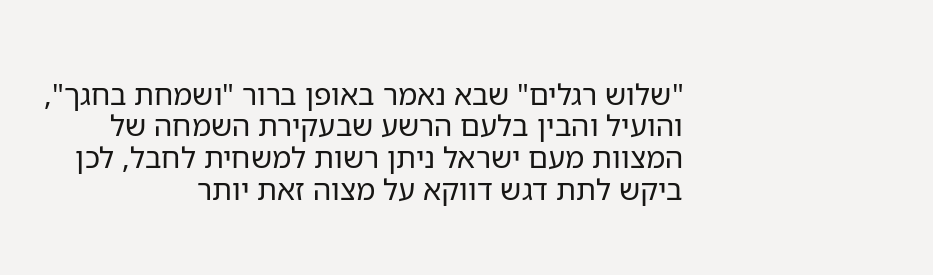"שלוש רגלים" שבא נאמר באופן ברור "ושמחת בחגך", והועיל והבין בלעם הרשע שבעקירת השמחה של המצוות מעם ישראל ניתן רשות למשחית לחבל, לכן ביקש לתת דגש דווקא על מצוה זאת יותר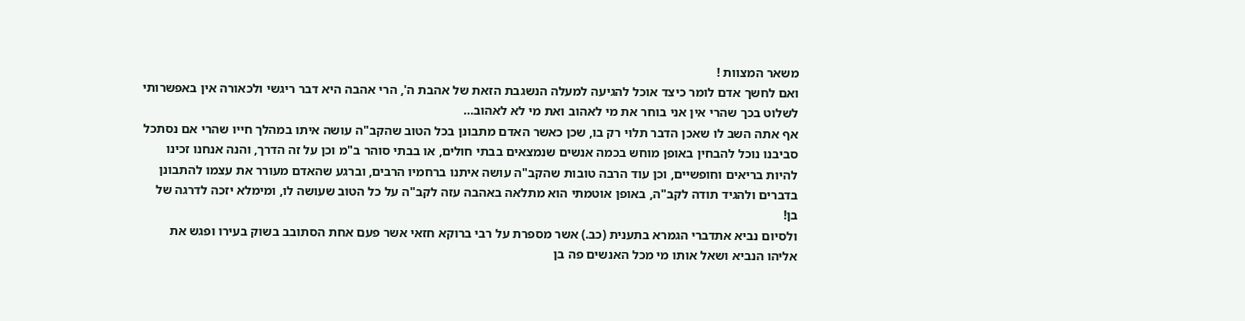משאר המצוות !
ואם לחשך אדם לומר כיצד אוכל להגיעה למעלה הנשגבת הזאת של אהבת ה', הרי אהבה היא דבר ריגשי ולכאורה אין באפשרותי לשלוט בכך שהרי אין אני בוחר את מי לאהוב ואת מי לא לאהוב…
אף אתה השב לו שאכן הדבר תלוי רק בו, שכן כאשר האדם מתבונן בכל הטוב שהקב"ה עושה איתו במהלך חייו שהרי אם נסתכל סביבנו נוכל להבחין באופן מוחש בכמה אנשים שנמצאים בבתי חולים, או בבתי סוהר ב"מ וכן על זה הדרך, והנה אנחנו זכינו להיות בריאים וחופשיים, וכן עוד הרבה טובות שהקב"ה עושה איתנו ברחמיו הרבים, וברגע שהאדם מעורר את עצמו להתבונן בדברים ולהגיד תודה לקב"ה, באופן אוטמתי הוא מתלאה באהבה עזה לקב"ה על כל הטוב שעושה לו, ומימלא יזכה לדרגה של בן!
ולסיום נביא אתדברי הגמרא בתענית (כב.) אשר מספרת על רבי ברוקא חזאי אשר פעם אחת הסתובב בשוק בעירו ופגש את אליהו הנביא ושאל אותו מי מכל האנשים פה בן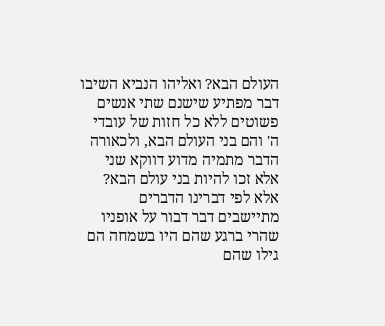העולם הבא? ואליהו הנביא השיבו דבר מפתיע שישנם שתי אנשים פשוטים ללא כל חזות של עובדי ה' והם בני העולם הבא, ולכאורה הדבר מתמיה מדוע דווקא שני אלא זכו להיות בני עולם הבא?
אלא לפי דברינו הדברים מתיישבים דבר דבור על אופניו שהרי ברגע שהם היו בשמחה הם גילו שהם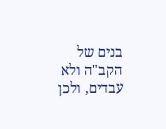בנים של הקב"ה ולא עבדים, ולכן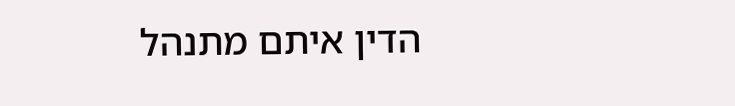הדין איתם מתנהל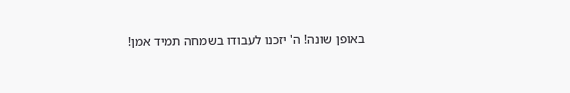באופן שונה! ה' יזכנו לעבודו בשמחה תמיד אמן!